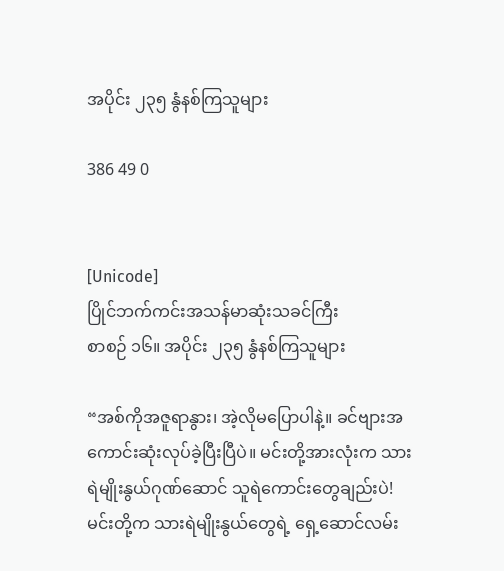အပိုင်း ၂၃၅ နွံနစ်ကြသူများ

386 49 0


[Unicode]
ပြိုင်ဘက်ကင်းအသန်မာဆုံးသခင်ကြီး
စာစဉ် ၁၆။ အပိုင်း ၂၃၅ နွံနစ်ကြသူများ

“အစ်ကိုအဇူရာနွား၊ အဲ့လိုမပြောပါနဲ့။ ခင်ဗျားအကောင်းဆုံးလုပ်ခဲ့ပြီးပြီပဲ။ မင်းတို့အားလုံးက သားရဲမျိုးနွယ်ဂုဏ်ဆောင် သူရဲကောင်းတွေချည်းပဲ! မင်းတို့က သားရဲမျိုးနွယ်တွေရဲ့ ရှေ့ဆောင်လမ်း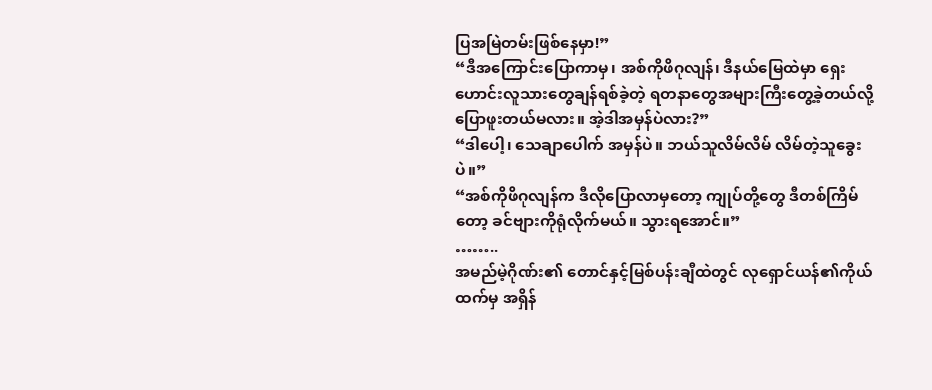ပြအမြဲတမ်းဖြစ်နေမှာ!”
“ဒီအကြောင်းပြောကာမှ၊ အစ်ကိုဖိဂုလျန်၊ ဒီနယ်မြေထဲမှာ ရှေးဟောင်းလူသားတွေချန်ရစ်ခဲ့တဲ့ ရတနာတွေအများကြီးတွေ့ခဲ့တယ်လို့ ပြောဖူးတယ်မလား။ အဲ့ဒါအမှန်ပဲလား?”
“ဒါပေါ့၊ သေချာပေါက် အမှန်ပဲ။ ဘယ်သူလိမ်လိမ် လိမ်တဲ့သူခွေးပဲ။”
“အစ်ကိုဖိဂုလျန်က ဒီလိုပြောလာမှတော့ ကျုပ်တို့တွေ ဒီတစ်ကြိမ်တော့ ခင်ဗျားကိုရုံလိုက်မယ်။ သွားရအောင်။”
……..
အမည်မဲ့ဂိုဏ်း၏ တောင်နှင့်မြစ်ပန်းချီထဲတွင် လုရှောင်ယန်၏ကိုယ်ထက်မှ အရှိန်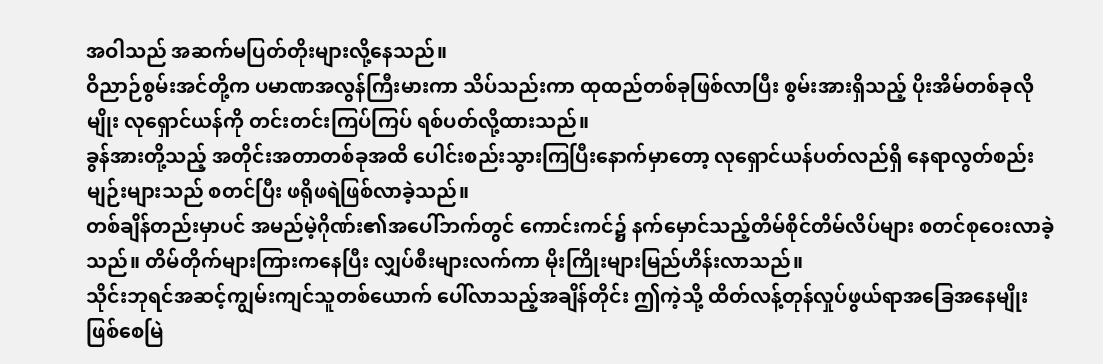အဝါသည် အဆက်မပြတ်တိုးများလို့နေသည်။
ဝိညာဉ်စွမ်းအင်တို့က ပမာဏအလွန်ကြီးမားကာ သိပ်သည်းကာ ထုထည်တစ်ခုဖြစ်လာပြီး စွမ်းအားရှိသည့် ပိုးအိမ်တစ်ခုလိုမျိုး လုရှောင်ယန်ကို တင်းတင်းကြပ်ကြပ် ရစ်ပတ်လို့ထားသည်။
ခွန်အားတို့သည့် အတိုင်းအတာတစ်ခုအထိ ပေါင်းစည်းသွားကြပြီးနောက်မှာတော့ လုရှောင်ယန်ပတ်လည်ရှိ နေရာလွတ်စည်းမျဉ်းများသည် စတင်ပြီး ဖရိုဖရဲဖြစ်လာခဲ့သည်။
တစ်ချိန်တည်းမှာပင် အမည်မဲ့ဂိုဏ်း၏အပေါ်ဘက်တွင် ကောင်းကင်၌ နက်မှောင်သည့်တိမ်စိုင်တိမ်လိပ်များ စတင်စုဝေးလာခဲ့သည်။ တိမ်တိုက်များကြားကနေပြီး လျှပ်စီးများလက်ကာ မိုးကြိုးများမြည်ဟိန်းလာသည်။
သိုင်းဘုရင်အဆင့်ကျွမ်းကျင်သူတစ်ယောက် ပေါ်လာသည့်အချိန်တိုင်း ဤကဲ့သို့ ထိတ်လန့်တုန်လှုပ်ဖွယ်ရာအခြေအနေမျိုး ဖြစ်စေမြဲ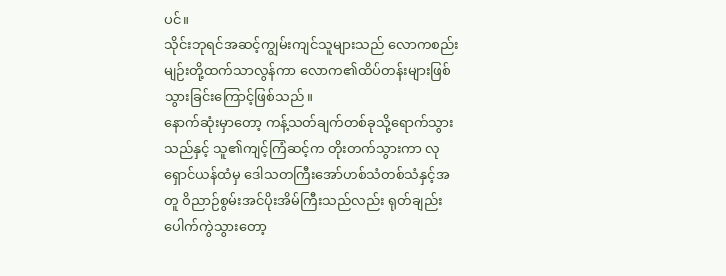ပင်။
သိုင်းဘုရင်အဆင့်ကျွမ်းကျင်သူများသည် လောကစည်းမျဉ်းတို့ထက်သာလွန်ကာ လောက၏ထိပ်တန်းများဖြစ်သွားခြင်းကြောင့်ဖြစ်သည်။
နောက်ဆုံးမှာတော့ ကန့်သတ်ချက်တစ်ခုသို့ရောက်သွားသည်နှင့် သူ၏ကျင့်ကြံဆင့်က တိုးတက်သွားကာ လုရှောင်ယန်ထံမှ ဒေါသတကြီးအော်ဟစ်သံတစ်သံနှင့်အတူ ဝိညာဉ်စွမ်းအင်ပိုးအိမ်ကြီးသည်လည်း ရုတ်ချည်းပေါက်ကွဲသွားတော့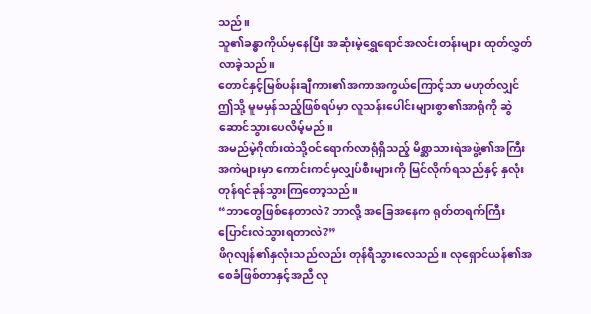သည်။
သူ၏ခန္ဓာကိုယ်မှနေပြီး အဆုံးမဲ့ရွှေရောင်အလင်းတန်းများ ထုတ်လွှတ်လာခဲ့သည်။
တောင်နှင့်မြစ်ပန်းချီကား၏အကာအကွယ်ကြောင့်သာ မဟုတ်လျှင် ဤသို့ မူမမှန်သည့်ဖြစ်ရပ်မှာ လူသန်းပေါင်းများစွာ၏အာရုံကို ဆွဲဆောင်သွားပေလိမ့်မည်။
အမည်မဲ့ဂိုဏ်းထဲသို့ဝင်ရောက်လာရုံရှိသည့် မိစ္ဆာသားရဲအဖွဲ့၏အကြီးအကဲများမှာ ကောင်းကင်မှလျှပ်စီးများကို မြင်လိုက်ရသည်နှင့် နှလုံးတုန်ရင်ခုန်သွားကြတော့သည်။
“ဘာတွေဖြစ်နေတာလဲ? ဘာလို့ အခြေအနေက ရုတ်တရက်ကြီး ပြောင်းလဲသွားရတာလဲ?”
ဖိဂုလျန်၏နှလုံးသည်လည်း တုန်ရီသွားလေသည်။ လုရှောင်ယန်၏အစေခံဖြစ်တာနှင့်အညီ လု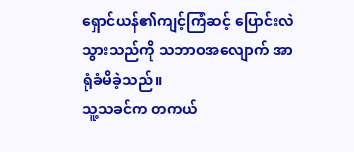ရှောင်ယန်၏ကျင့်ကြံဆင့် ပြောင်းလဲသွားသည်ကို သဘာဝအလျောက် အာရုံခံမိခဲ့သည်။
သူ့သခင်က တကယ်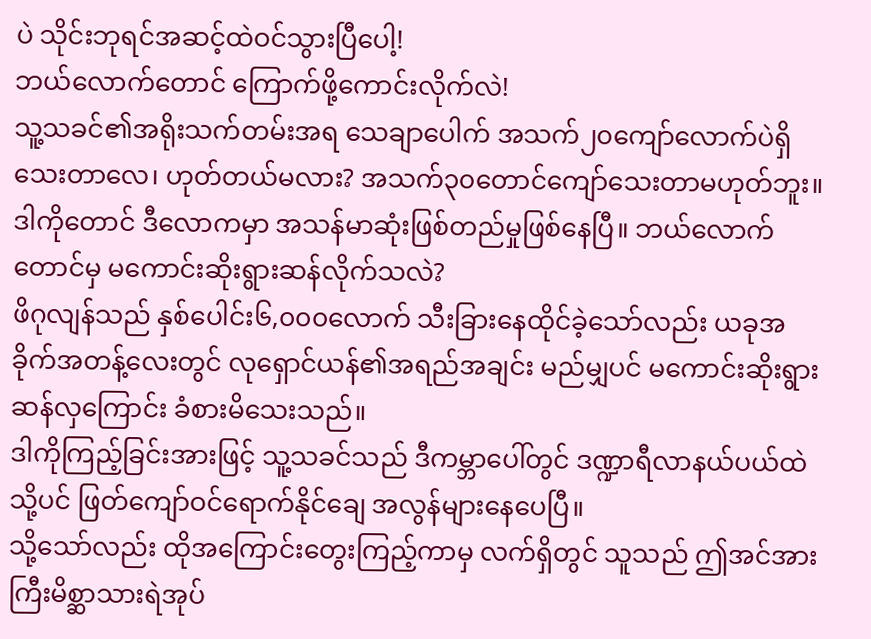ပဲ သိုင်းဘုရင်အဆင့်ထဲဝင်သွားပြီပေါ့!
ဘယ်လောက်တောင် ကြောက်ဖို့ကောင်းလိုက်လဲ!
သူ့သခင်၏အရိုးသက်တမ်းအရ သေချာပေါက် အသက်၂၀ကျော်လောက်ပဲရှိသေးတာလေ၊ ဟုတ်တယ်မလား? အသက်၃၀တောင်ကျော်သေးတာမဟုတ်ဘူး။ ဒါကိုတောင် ဒီလောကမှာ အသန်မာဆုံးဖြစ်တည်မှုဖြစ်နေပြီ။ ဘယ်လောက်တောင်မှ မကောင်းဆိုးရွားဆန်လိုက်သလဲ?
ဖိဂုလျန်သည် နှစ်ပေါင်း၆,၀၀၀လောက် သီးခြားနေထိုင်ခဲ့သော်လည်း ယခုအခိုက်အတန့်လေးတွင် လုရှောင်ယန်၏အရည်အချင်း မည်မျှပင် မကောင်းဆိုးရွားဆန်လှကြောင်း ခံစားမိသေးသည်။
ဒါကိုကြည့်ခြင်းအားဖြင့် သူ့သခင်သည် ဒီကမ္ဘာပေါ်တွင် ဒဏ္ဍာရီလာနယ်ပယ်ထဲသို့ပင် ဖြတ်ကျော်ဝင်ရောက်နိုင်ချေ အလွန်များနေပေပြီ။
သို့သော်လည်း ထိုအကြောင်းတွေးကြည့်ကာမှ လက်ရှိတွင် သူသည် ဤအင်အားကြီးမိစ္ဆာသားရဲအုပ်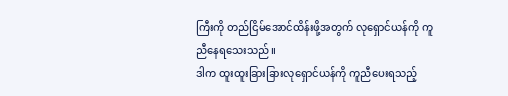ကြီးကို တည်ငြိမ်အောင်ထိန်းဖို့အတွက် လုရှောင်ယန်ကို ကူညီနေရသေးသည်။
ဒါက ထူးထူးခြားခြားလုရှောင်ယန်ကို ကူညီပေးရသည့်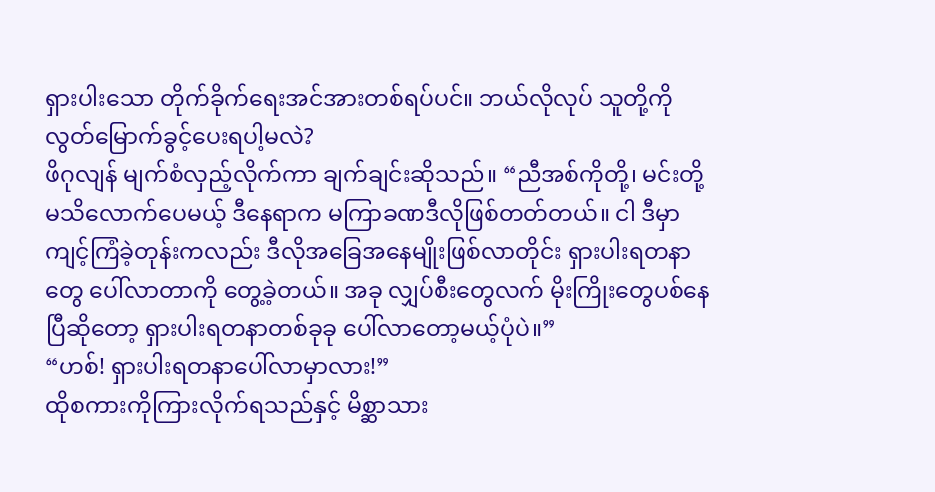ရှားပါးသော တိုက်ခိုက်ရေးအင်အားတစ်ရပ်ပင်။ ဘယ်လိုလုပ် သူတို့ကိုလွတ်မြောက်ခွင့်ပေးရပါ့မလဲ?
ဖိဂုလျန် မျက်စံလှည့်လိုက်ကာ ချက်ချင်းဆိုသည်။ “ညီအစ်ကိုတို့၊ မင်းတို့မသိလောက်ပေမယ့် ဒီနေရာက မကြာခဏဒီလိုဖြစ်တတ်တယ်။ ငါ ဒီမှာကျင့်ကြံခဲ့တုန်းကလည်း ဒီလိုအခြေအနေမျိုးဖြစ်လာတိုင်း ရှားပါးရတနာတွေ ပေါ်လာတာကို တွေ့ခဲ့တယ်။ အခု လျှပ်စီးတွေလက် မိုးကြိုးတွေပစ်နေပြီဆိုတော့ ရှားပါးရတနာတစ်ခုခု ပေါ်လာတော့မယ့်ပုံပဲ။”
“ဟစ်! ရှားပါးရတနာပေါ်လာမှာလား!”
ထိုစကားကိုကြားလိုက်ရသည်နှင့် မိစ္ဆာသား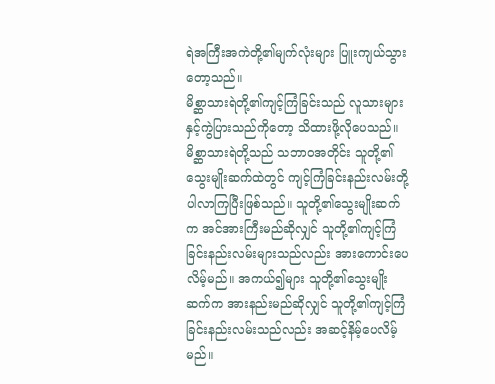ရဲအကြီးအကဲတို့၏မျက်လုံးများ ပြူးကျယ်သွားတော့သည်။
မိစ္ဆာသားရဲတို့၏ကျင့်ကြံခြင်းသည် လူသားများနှင့်ကွဲပြားသည်ကိုတော့ သိထားဖို့လိုပေသည်။
မိစ္ဆာသားရဲတို့သည် သဘာဝအတိုင်း သူတို့၏သွေးမျိုးဆက်ထဲတွင် ကျင့်ကြံခြင်းနည်းလမ်းတို့ ပါလာကြပြီးဖြစ်သည်။ သူတို့၏သွေးမျိုးဆက်က အင်အားကြီးမည်ဆိုလျှင် သူတို့၏ကျင့်ကြံခြင်းနည်းလမ်းများသည်လည်း အားကောင်းပေလိမ့်မည်။ အကယ်၍များ သူတို့၏သွေးမျိုးဆက်က အားနည်းမည်ဆိုလျှင် သူတို့၏ကျင့်ကြံခြင်းနည်းလမ်းသည်လည်း အဆင့်နိမ့်ပေလိမ့်မည်။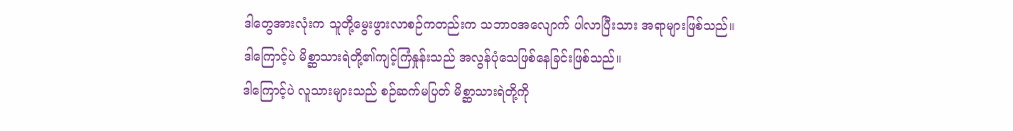ဒါတွေအားလုံးက သူတို့မွေးဖွားလာစဉ်ကတည်းက သဘာဝအလျောက် ပါလာပြီးသား အရာများဖြစ်သည်။
ဒါကြောင့်ပဲ မိစ္ဆာသားရဲတို့၏ကျင့်ကြံနှုန်းသည် အလွန်ပုံသေဖြစ်နေခြင်းဖြစ်သည်။
ဒါကြောင့်ပဲ လူသားများသည် စဉ်ဆက်မပြတ် မိစ္ဆာသားရဲတို့ကို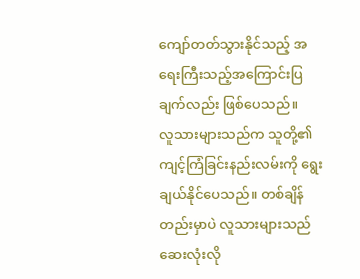ကျော်တတ်သွားနိုင်သည့် အရေးကြီးသည့်အကြောင်းပြချက်လည်း ဖြစ်ပေသည်။
လူသားများသည်က သူတို့၏ကျင့်ကြံခြင်းနည်းလမ်းကို ရွေးချယ်နိုင်ပေသည်။ တစ်ချိန်တည်းမှာပဲ လူသားများသည် ဆေးလုံးလို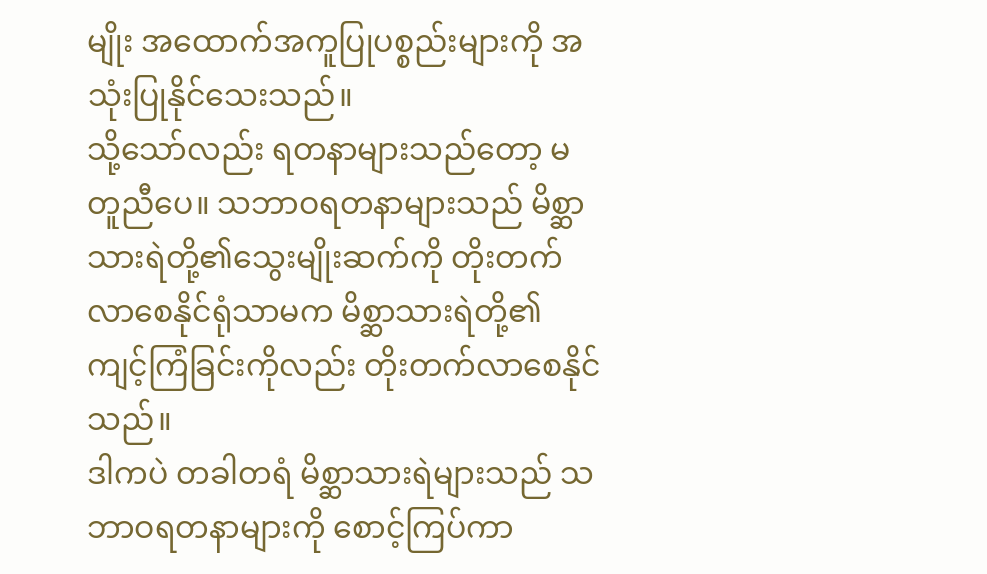မျိုး အထောက်အကူပြုပစ္စည်းများကို အသုံးပြုနိုင်သေးသည်။
သို့သော်လည်း ရတနာများသည်တော့ မတူညီပေ။ သဘာဝရတနာများသည် မိစ္ဆာသားရဲတို့၏သွေးမျိုးဆက်ကို တိုးတက်လာစေနိုင်ရုံသာမက မိစ္ဆာသားရဲတို့၏ကျင့်ကြံခြင်းကိုလည်း တိုးတက်လာစေနိုင်သည်။
ဒါကပဲ တခါတရံ မိစ္ဆာသားရဲများသည် သဘာဝရတနာများကို စောင့်ကြပ်ကာ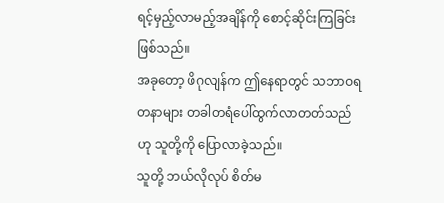ရင့်မှည့်လာမည့်အချိန်ကို စောင့်ဆိုင်းကြခြင်းဖြစ်သည်။
အခုတော့ ဖိဂုလျန်က ဤနေရာတွင် သဘာဝရတနာများ တခါတရံပေါ်ထွက်လာတတ်သည်ဟု သူတို့ကို ပြောလာခဲ့သည်။
သူတို့ ဘယ်လိုလုပ် စိတ်မ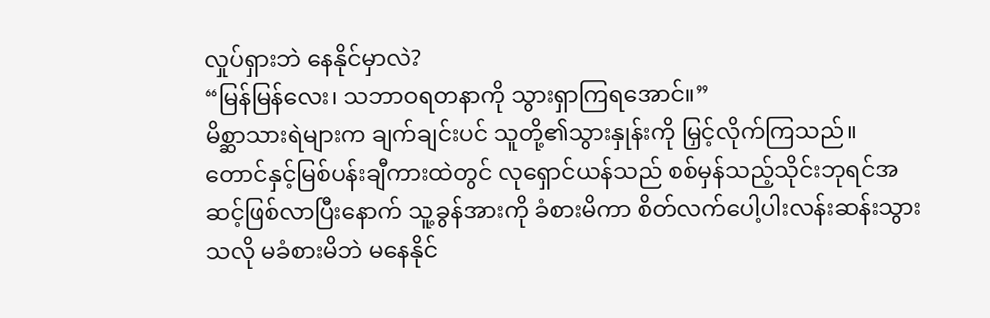လှုပ်ရှားဘဲ နေနိုင်မှာလဲ?
“မြန်မြန်လေး၊ သဘာဝရတနာကို သွားရှာကြရအောင်။”
မိစ္ဆာသားရဲများက ချက်ချင်းပင် သူတို့၏သွားနှုန်းကို မြှင့်လိုက်ကြသည်။
တောင်နှင့်မြစ်ပန်းချီကားထဲတွင် လုရှောင်ယန်သည် စစ်မှန်သည့်သိုင်းဘုရင်အဆင့်ဖြစ်လာပြီးနောက် သူ့ခွန်အားကို ခံစားမိကာ စိတ်လက်ပေါ့ပါးလန်းဆန်းသွားသလို မခံစားမိဘဲ မနေနိုင်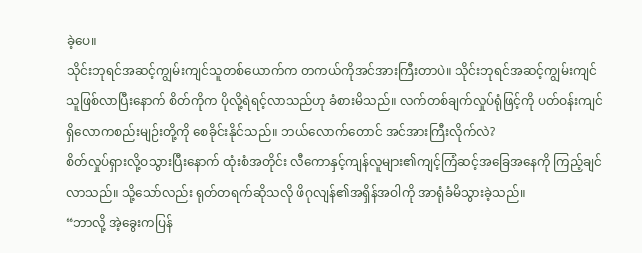ခဲ့ပေ။
သိုင်းဘုရင်အဆင့်ကျွမ်းကျင်သူတစ်ယောက်က တကယ်ကိုအင်အားကြီးတာပဲ။ သိုင်းဘုရင်အဆင့်ကျွမ်းကျင်သူဖြစ်လာပြီးနောက် စိတ်ကိုက ပိုလို့ရဲရင့်လာသည်ဟု ခံစားမိသည်။ လက်တစ်ချက်လှုပ်ရုံဖြင့်ကို ပတ်ဝန်းကျင်ရှိလောကစည်းမျဉ်းတို့ကို စေခိုင်းနိုင်သည်။ ဘယ်လောက်တောင် အင်အားကြီးလိုက်လဲ?
စိတ်လှုပ်ရှားလို့ဝသွားပြီးနောက် ထုံးစံအတိုင်း လီကောနှင့်ကျန်လူများ၏ကျင့်ကြံဆင့်အခြေအနေကို ကြည့်ချင်လာသည်။ သို့သော်လည်း ရုတ်တရက်ဆိုသလို ဖိဂုလျန်၏အရှိန်အဝါကို အာရုံခံမိသွားခဲ့သည်။
“ဘာလို့ အဲ့ခွေးကပြန်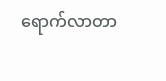ရောက်လာတာ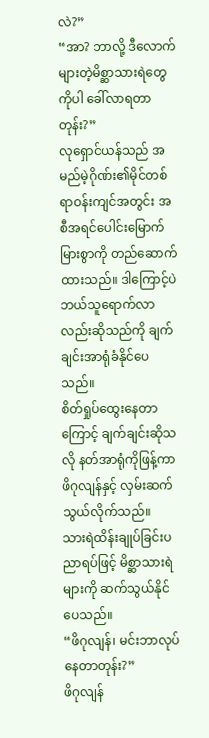လဲ?”
“အာ? ဘာလို့ ဒီလောက်များတဲ့မိစ္ဆာသားရဲတွေကိုပါ ခေါ်လာရတာတုန်း?”
လုရှောင်ယန်သည် အမည်မဲ့ဂိုဏ်း၏မိုင်တစ်ရာဝန်းကျင်အတွင်း အစီအရင်ပေါင်းမြောက်မြားစွာကို တည်ဆောက်ထားသည်။ ဒါကြောင့်ပဲ ဘယ်သူရောက်လာလည်းဆိုသည်ကို ချက်ချင်းအာရုံခံနိုင်ပေသည်။
စိတ်ရှုပ်ထွေးနေတာကြောင့် ချက်ချင်းဆိုသလို နတ်အာရုံကိုဖြန့်ကာ ဖိဂုလျန်နှင့် လှမ်းဆက်သွယ်လိုက်သည်။
သားရဲထိန်းချုပ်ခြင်းပညာရပ်ဖြင့် မိစ္ဆာသားရဲများကို ဆက်သွယ်နိုင်ပေသည်။
“ဖိဂုလျန်၊ မင်းဘာလုပ်နေတာတုန်း?”
ဖိဂုလျန်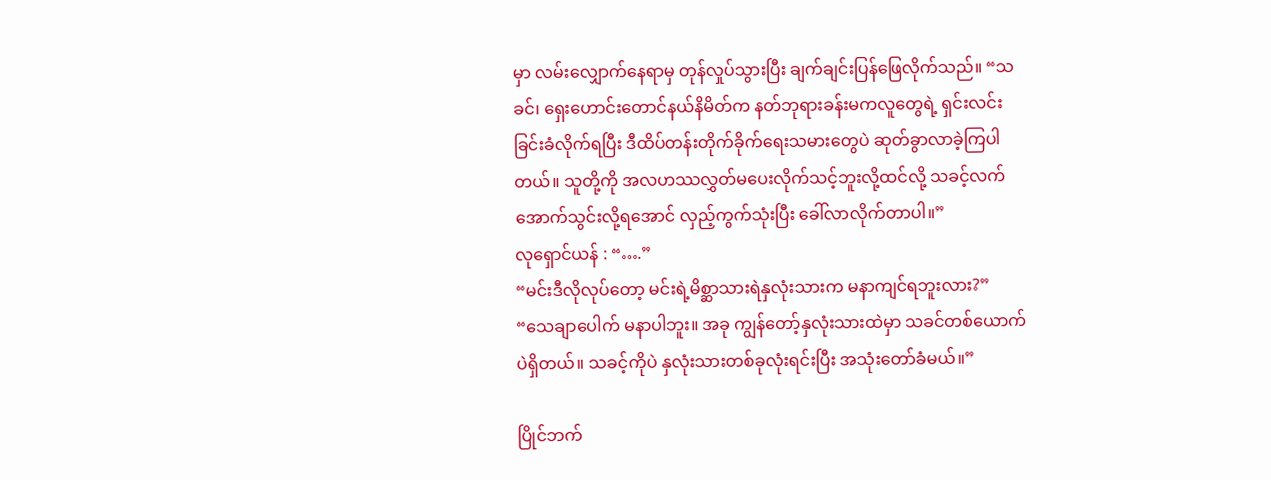မှာ လမ်းလျှောက်နေရာမှ တုန်လှုပ်သွားပြီး ချက်ချင်းပြန်ဖြေလိုက်သည်။ “သခင်၊ ရှေးဟောင်းတောင်နယ်နိမိတ်က နတ်ဘုရားခန်းမကလူတွေရဲ့ ရှင်းလင်းခြင်းခံလိုက်ရပြီး ဒီထိပ်တန်းတိုက်ခိုက်ရေးသမားတွေပဲ ဆုတ်ခွာလာခဲ့ကြပါတယ်။ သူတို့ကို အလဟဿလွှတ်မပေးလိုက်သင့်ဘူးလို့ထင်လို့ သခင့်လက်အောက်သွင်းလို့ရအောင် လှည့်ကွက်သုံးပြီး ခေါ်လာလိုက်တာပါ။”
လုရှောင်ယန် : “….”
“မင်းဒီလိုလုပ်တော့ မင်းရဲ့မိစ္ဆာသားရဲနှလုံးသားက မနာကျင်ရဘူးလား?”
“သေချာပေါက် မနာပါဘူး။ အခု ကျွန်တော့်နှလုံးသားထဲမှာ သခင်တစ်ယောက်ပဲရှိတယ်။ သခင့်ကိုပဲ နှလုံးသားတစ်ခုလုံးရင်းပြီး အသုံးတော်ခံမယ်။”

ပြိုင်ဘက်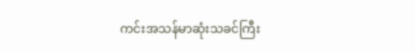ကင်းအသန်မာဆုံးသခင်ကြီး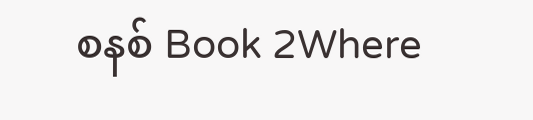စနစ် Book 2Where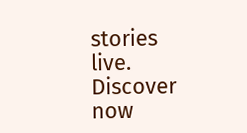stories live. Discover now